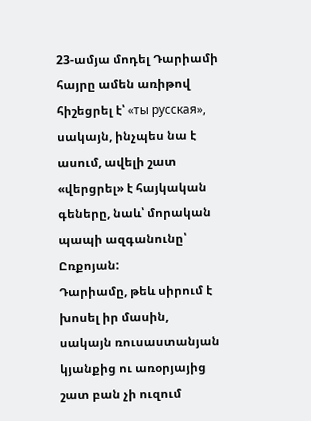23-ամյա մոդել Դարիամի հայրը ամեն առիթով հիշեցրել է՝ «ты русская», սակայն, ինչպես նա է ասում, ավելի շատ «վերցրել» է հայկական գեները, նաև՝ մորական պապի ազգանունը՝ Ըռքոյան:
Դարիամը, թեև սիրում է խոսել իր մասին, սակայն ռուսաստանյան կյանքից ու առօրյայից շատ բան չի ուզում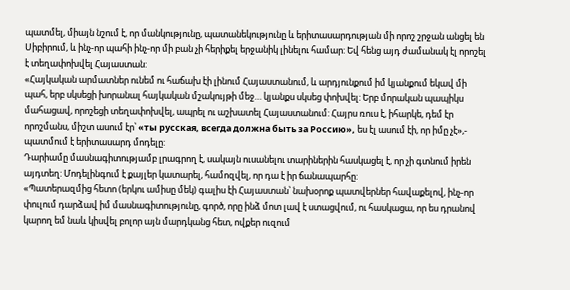պատմել, միայն նշում է, որ մանկությունը, պատանեկությունը և երիտասարդության մի որոշ շրջան անցել են Սիբիրում, և ինչ-որ պահի ինչ-որ մի բան չի հերիքել երջանիկ լինելու համար: Եվ հենց այդ ժամանակ էլ որոշել է տեղափոխվել Հայաստան:
«Հայկական արմատներ ունեմ ու հաճախ էի լինում Հայաստանում, և արդյունքում իմ կյանքում եկավ մի պահ, երբ սկսեցի խորանալ հայկական մշակույթի մեջ… կյանքս սկսեց փոխվել: Երբ մորական պապիկս մահացավ, որոշեցի տեղափոխվել, ապրել ու աշխատել Հայաստանում: Հայրս ռուս է, իհարկե, դեմ էր որոշմանս, միշտ ասում էր՝ «ты русская, всегда должна быть за Россию», ես էլ ասում էի, որ իմը չէ»,- պատմում է երիտասարդ մոդելը:
Դարիամը մասնագիտությամբ լրագրող է, սակայն ուսանելու տարիներին հասկացել է, որ չի գտնում իրեն այդտեղ: Մոդելինգում է քայլեր կատարել, համոզվել, որ դա է իր ճանապարհը:
«Պատերազմից հետո (երկու ամիսը մեկ) գալիս էի Հայաստան՝ նախօրոք պատվերներ հավաքելով, ինչ-որ փուլում դարձավ իմ մասնագիտությունը, գործ, որը ինձ մոտ լավ է ստացվում, ու հասկացա, որ ես դրանով կարող եմ նաև կիսվել բոլոր այն մարդկանց հետ, ովքեր ուզում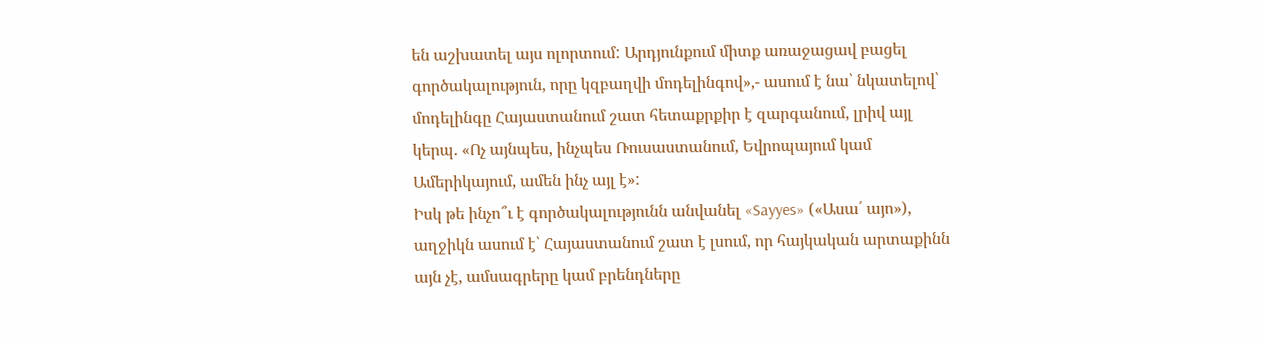են աշխատել այս ոլորտում: Արդյունքում միտք առաջացավ բացել գործակալություն, որը կզբաղվի մոդելինգով»,- ասում է նա՝ նկատելով՝ մոդելինգը Հայաստանում շատ հետաքրքիր է զարգանում, լրիվ այլ կերպ. «Ոչ այնպես, ինչպես Ռուսաստանում, Եվրոպայում կամ Ամերիկայում, ամեն ինչ այլ է»:
Իսկ թե ինչո՞ւ է գործակալությունն անվանել «Sayyes» («Ասա՛ այո»), աղջիկն ասում է՝ Հայաստանում շատ է լսում, որ հայկական արտաքինն այն չէ, ամսագրերը կամ բրենդները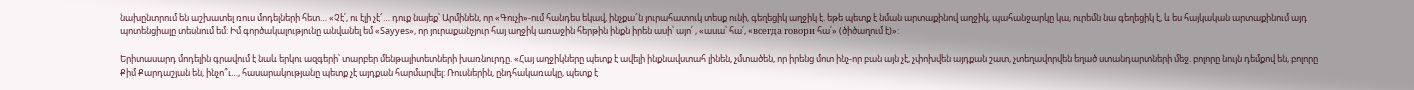նախընտրում են աշխատել ռուս մոդելների հետ… «Չէ՛, ու էլի չէ՜… դուք նայեք՝ Արմինեն, որ «Գուչի»-ում հանդես եկավ, ինչքա՜ն յուրահատուկ տեսք ունի, գեղեցիկ աղջիկ է. եթե պետք է նման արտաքինով աղջիկ, պահանջարկը կա, ուրեմն նա գեղեցիկ է, և ես հայկական արտաքինում այդ պոտենցիալը տեսնում եմ: Իմ գործակալությունը անվանել եմ «Sayyes», որ յուրաքանչյուր հայ աղջիկ առաջին հերթին ինքն իրեն ասի՝ այո՛ , «ասա՝ հա՛, «всегда говори հա՛» (ծիծաղում է)»:

Երիտասարդ մոդելին գրավում է նաև երկու ազգերի՝ տարբեր մենթալիտետների խառնուրդը. «Հայ աղջիկները պետք է ավելի ինքնավստահ լինեն, չմտածեն, որ իրենց մոտ ինչ-որ բան այն չէ, չփոխվեն այդքան շատ, չտեղավորվեն եղած ստանդարտների մեջ. բոլորը նույն դեմքով են, բոլորը Քիմ Քարդաշյան են, ինչո՞ւ…, հասարակությանը պետք չէ այդքան հարմարվել: Ռուսներին, ընդհակառակը, պետք է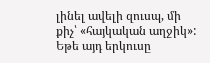լինել ավելի զուսպ, մի քիչ՝ «հայկական աղջիկ»: Եթե այդ երկուսը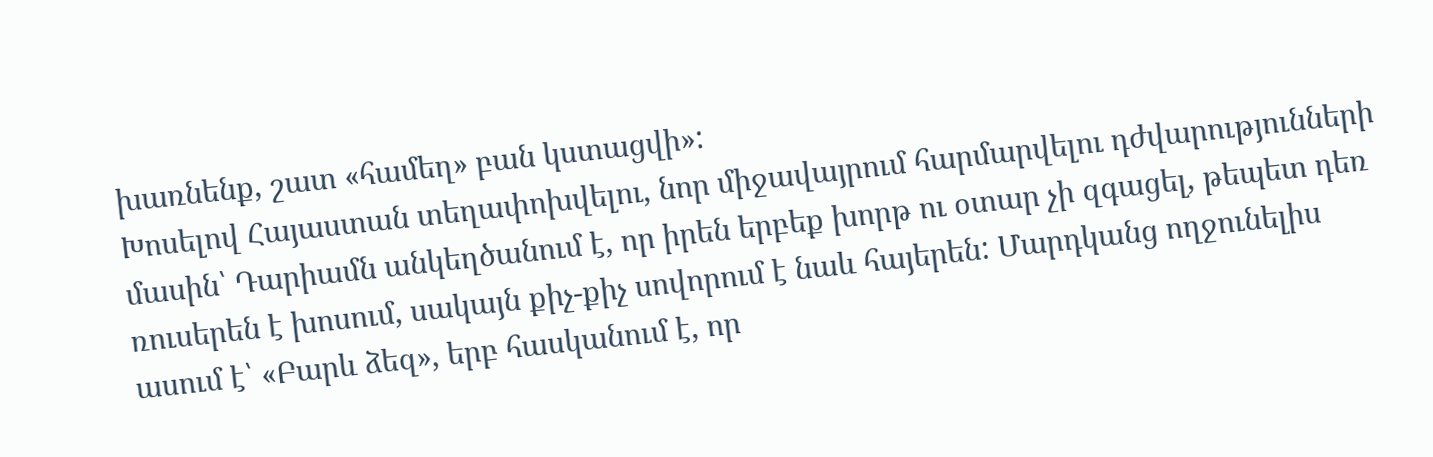խառնենք, շատ «համեղ» բան կստացվի»:
Խոսելով Հայաստան տեղափոխվելու, նոր միջավայրում հարմարվելու դժվարությունների մասին՝ Դարիամն անկեղծանում է, որ իրեն երբեք խորթ ու օտար չի զգացել, թեպետ դեռ ռուսերեն է խոսում, սակայն քիչ-քիչ սովորում է նաև հայերեն: Մարդկանց ողջունելիս ասում է՝ «Բարև ձեզ», երբ հասկանում է, որ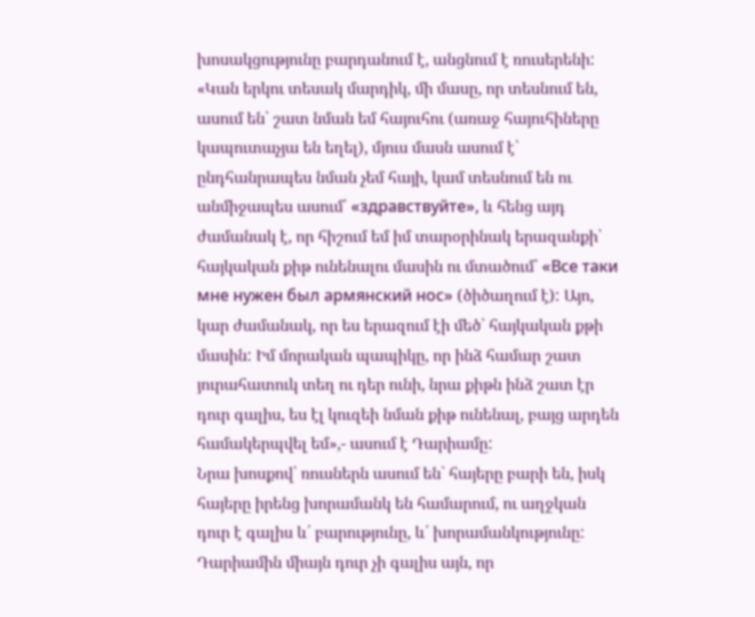խոսակցությունը բարդանում է, անցնում է ռուսերենի:
«Կան երկու տեսակ մարդիկ, մի մասը, որ տեսնում են, ասում են՝ շատ նման եմ հայուհու (առաջ հայուհիները կապուտաչյա են եղել), մյուս մասն ասում է՝ ընդհանրապես նման չեմ հայի, կամ տեսնում են ու անմիջապես ասում՝ «здравствуйте», և հենց այդ ժամանակ է, որ հիշում եմ իմ տարօրինակ երազանքի՝ հայկական քիթ ունենալու մասին ու մտածում՝ «Все таки мне нужен был армянский нос» (ծիծաղում է): Այո, կար ժամանակ, որ ես երազում էի մեծ՝ հայկական քթի մասին: Իմ մորական պապիկը, որ ինձ համար շատ յուրահատուկ տեղ ու դեր ունի, նրա քիթն ինձ շատ էր դուր գալիս, ես էլ կուզեի նման քիթ ունենալ, բայց արդեն համակերպվել եմ»,- ասում է Դարիամը:
Նրա խոսքով՝ ռուսներն ասում են՝ հայերը բարի են, իսկ հայերը իրենց խորամանկ են համարում, ու աղջկան դուր է գալիս և՛ բարությունը, և՛ խորամանկությունը: Դարիամին միայն դուր չի գալիս այն, որ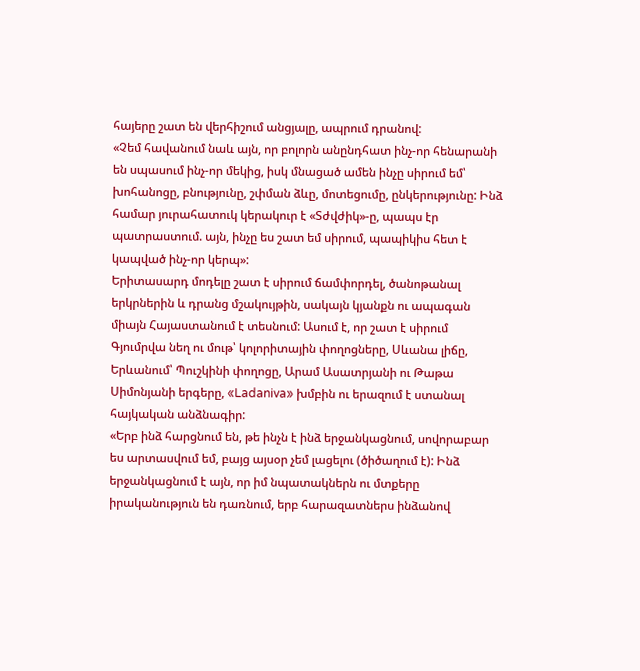հայերը շատ են վերհիշում անցյալը, ապրում դրանով:
«Չեմ հավանում նաև այն, որ բոլորն անընդհատ ինչ-որ հենարանի են սպասում ինչ-որ մեկից, իսկ մնացած ամեն ինչը սիրում եմ՝ խոհանոցը, բնությունը, շփման ձևը, մոտեցումը, ընկերությունը: Ինձ համար յուրահատուկ կերակուր է «Տժվժիկ»-ը, պապս էր պատրաստում. այն, ինչը ես շատ եմ սիրում, պապիկիս հետ է կապված ինչ-որ կերպ»:
Երիտասարդ մոդելը շատ է սիրում ճամփորդել, ծանոթանալ երկրներին և դրանց մշակույթին, սակայն կյանքն ու ապագան միայն Հայաստանում է տեսնում: Ասում է, որ շատ է սիրում Գյումրվա նեղ ու մութ՝ կոլորիտային փողոցները, Սևանա լիճը, Երևանում՝ Պուշկինի փողոցը, Արամ Ասատրյանի ու Թաթա Սիմոնյանի երգերը, «Ladaniva» խմբին ու երազում է ստանալ հայկական անձնագիր:
«Երբ ինձ հարցնում են, թե ինչն է ինձ երջանկացնում, սովորաբար ես արտասվում եմ, բայց այսօր չեմ լացելու (ծիծաղում է): Ինձ երջանկացնում է այն, որ իմ նպատակներն ու մտքերը իրականություն են դառնում, երբ հարազատներս ինձանով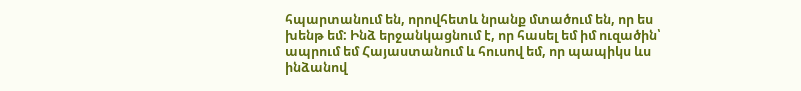հպարտանում են, որովհետև նրանք մտածում են, որ ես խենթ եմ: Ինձ երջանկացնում է, որ հասել եմ իմ ուզածին՝ ապրում եմ Հայաստանում և հուսով եմ, որ պապիկս ևս ինձանով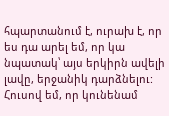հպարտանում է, ուրախ է, որ ես դա արել եմ, որ կա նպատակ՝ այս երկիրն ավելի լավը, երջանիկ դարձնելու: Հուսով եմ, որ կունենամ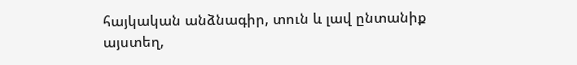հայկական անձնագիր, տուն և լավ ընտանիք այստեղ,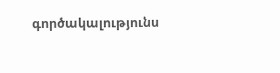գործակալությունս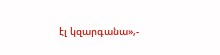էլ կզարգանա»,-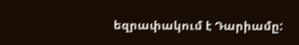եզրափակում է Դարիամը: